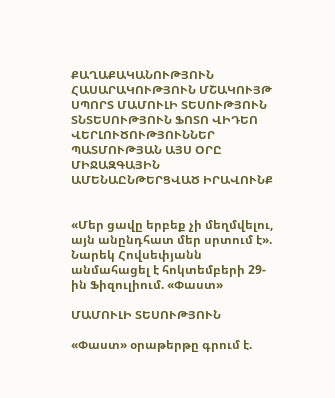ՔԱՂԱՔԱԿԱՆՈՒԹՅՈՒՆ ՀԱՍԱՐԱԿՈՒԹՅՈՒՆ ՄՇԱԿՈՒՅԹ ՍՊՈՐՏ ՄԱՄՈՒԼԻ ՏԵՍՈՒԹՅՈՒՆ ՏՆՏԵՍՈՒԹՅՈՒՆ ՖՈՏՈ ՎԻԴԵՈ ՎԵՐԼՈՒԾՈՒԹՅՈՒՆՆԵՐ ՊԱՏՄՈՒԹՅԱՆ ԱՅՍ ՕՐԸ ՄԻՋԱԶԳԱՅԻՆ ԱՄԵՆԱԸՆԹԵՐՑՎԱԾ ԻՐԱՎՈՒՆՔ


«Մեր ցավը երբեք չի մեղմվելու, այն անընդհատ մեր սրտում է». Նարեկ Հովսեփյանն անմահացել է հոկտեմբերի 29-ին Ֆիզուլիում. «Փաստ»

ՄԱՄՈՒԼԻ ՏԵՍՈՒԹՅՈՒՆ

«Փաստ» օրաթերթը գրում է.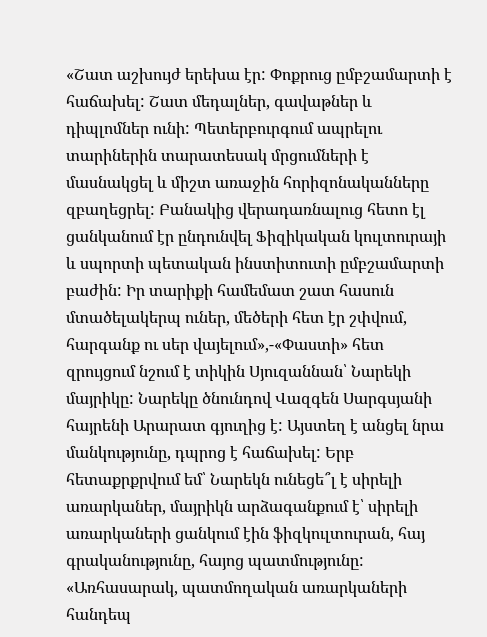«Շատ աշխույժ երեխա էր: Փոքրուց ըմբշամարտի է հաճախել: Շատ մեդալներ, գավաթներ և դիպլոմներ ունի: Պետերբուրգում ապրելու տարիներին տարատեսակ մրցումների է մասնակցել և միշտ առաջին հորիզոնականները զբաղեցրել: Բանակից վերադառնալուց հետո էլ ցանկանում էր ընդունվել Ֆիզիկական կուլտուրայի և սպորտի պետական ինստիտուտի ըմբշամարտի բաժին: Իր տարիքի համեմատ շատ հասուն մտածելակերպ ուներ, մեծերի հետ էր շփվում, հարգանք ու սեր վայելում»,-«Փաստի» հետ զրույցում նշում է տիկին Սյուզաննան՝ Նարեկի մայրիկը: Նարեկը ծնունդով Վազգեն Սարգսյանի հայրենի Արարատ գյուղից է: Այստեղ է անցել նրա մանկությունը, դպրոց է հաճախել: Երբ հետաքրքրվում եմ՝ Նարեկն ունեցե՞լ է սիրելի առարկաներ, մայրիկն արձագանքում է՝ սիրելի առարկաների ցանկում էին ֆիզկուլտուրան, հայ գրականությունը, հայոց պատմությունը: «Առհասարակ, պատմողական առարկաների հանդեպ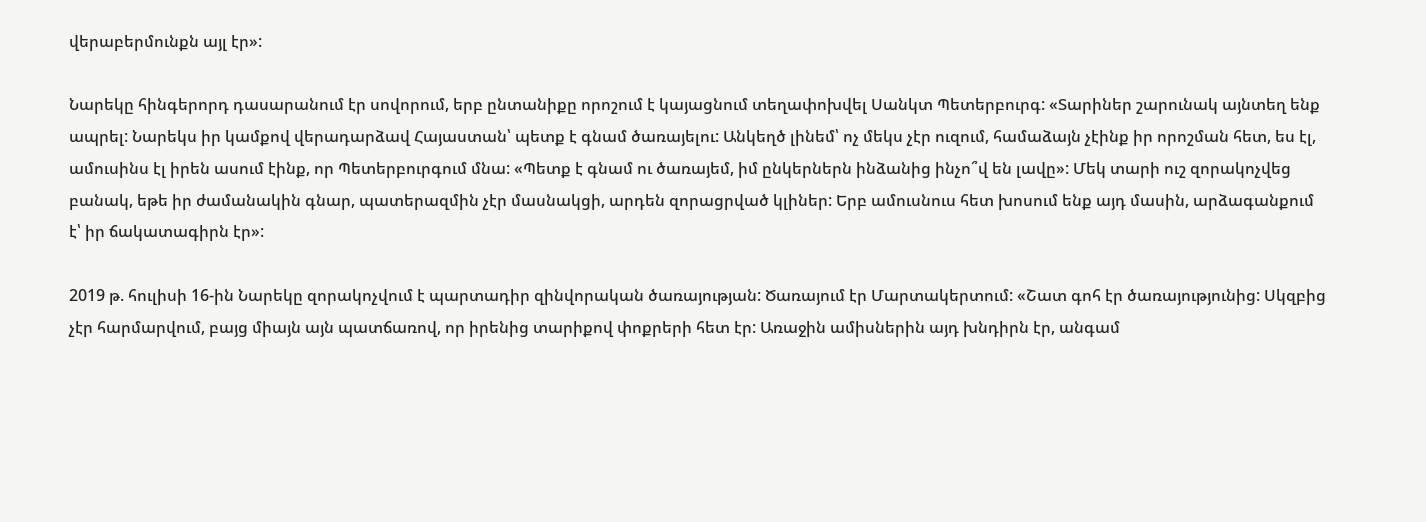վերաբերմունքն այլ էր»:

Նարեկը հինգերորդ դասարանում էր սովորում, երբ ընտանիքը որոշում է կայացնում տեղափոխվել Սանկտ Պետերբուրգ: «Տարիներ շարունակ այնտեղ ենք ապրել: Նարեկս իր կամքով վերադարձավ Հայաստան՝ պետք է գնամ ծառայելու: Անկեղծ լինեմ՝ ոչ մեկս չէր ուզում, համաձայն չէինք իր որոշման հետ, ես էլ, ամուսինս էլ իրեն ասում էինք, որ Պետերբուրգում մնա: «Պետք է գնամ ու ծառայեմ, իմ ընկերներն ինձանից ինչո՞վ են լավը»: Մեկ տարի ուշ զորակոչվեց բանակ, եթե իր ժամանակին գնար, պատերազմին չէր մասնակցի, արդեն զորացրված կլիներ: Երբ ամուսնուս հետ խոսում ենք այդ մասին, արձագանքում է՝ իր ճակատագիրն էր»:

2019 թ. հուլիսի 16-ին Նարեկը զորակոչվում է պարտադիր զինվորական ծառայության: Ծառայում էր Մարտակերտում: «Շատ գոհ էր ծառայությունից: Սկզբից չէր հարմարվում, բայց միայն այն պատճառով, որ իրենից տարիքով փոքրերի հետ էր: Առաջին ամիսներին այդ խնդիրն էր, անգամ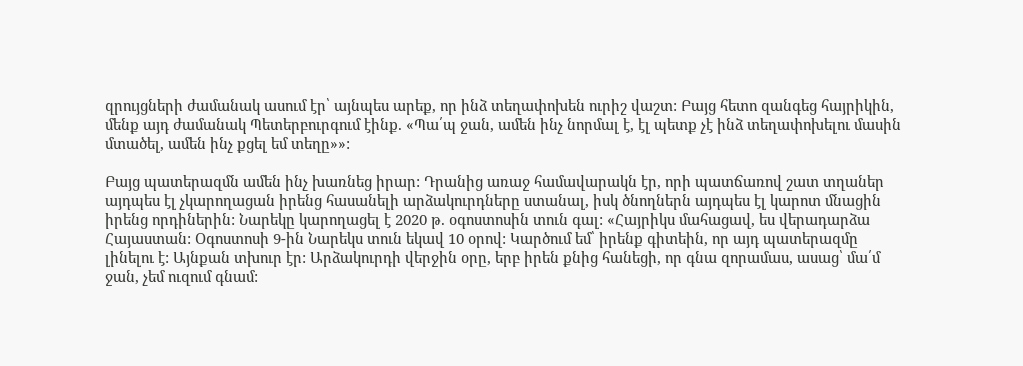զրույցների ժամանակ ասում էր՝ այնպես արեք, որ ինձ տեղափոխեն ուրիշ վաշտ: Բայց հետո զանգեց հայրիկին, մենք այդ ժամանակ Պետերբուրգում էինք. «Պա՛պ ջան, ամեն ինչ նորմալ է, էլ պետք չէ ինձ տեղափոխելու մասին մտածել, ամեն ինչ քցել եմ տեղը»»:

Բայց պատերազմն ամեն ինչ խառնեց իրար: Դրանից առաջ համավարակն էր, որի պատճառով շատ տղաներ այդպես էլ չկարողացան իրենց հասանելի արձակուրդները ստանալ, իսկ ծնողներն այդպես էլ կարոտ մնացին իրենց որդիներին: Նարեկը կարողացել է 2020 թ. օգոստոսին տուն գալ: «Հայրիկս մահացավ, ես վերադարձա Հայաստան: Օգոստոսի 9-ին Նարեկս տուն եկավ 10 օրով: Կարծում եմ՝ իրենք գիտեին, որ այդ պատերազմը լինելու է: Այնքան տխուր էր: Արձակուրդի վերջին օրը, երբ իրեն քնից հանեցի, որ գնա զորամաս, ասաց՝ մա՛մ ջան, չեմ ուզում գնամ: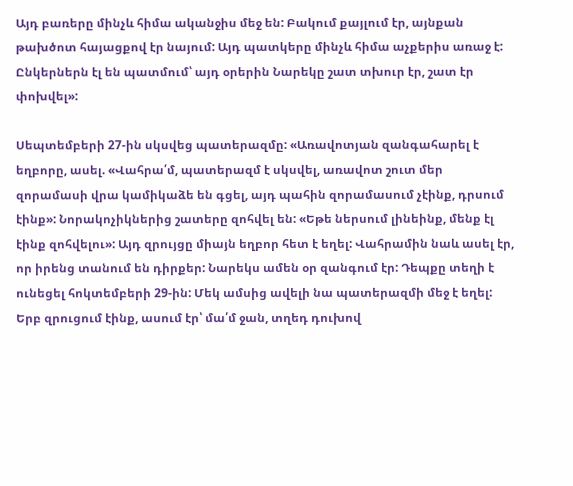Այդ բառերը մինչև հիմա ականջիս մեջ են: Բակում քայլում էր, այնքան թախծոտ հայացքով էր նայում: Այդ պատկերը մինչև հիմա աչքերիս առաջ է: Ընկերներն էլ են պատմում՝ այդ օրերին Նարեկը շատ տխուր էր, շատ էր փոխվել»:

Սեպտեմբերի 27-ին սկսվեց պատերազմը: «Առավոտյան զանգահարել է եղբորը, ասել. «Վահրա՛մ, պատերազմ է սկսվել, առավոտ շուտ մեր զորամասի վրա կամիկաձե են գցել, այդ պահին զորամասում չէինք, դրսում էինք»: Նորակոչիկներից շատերը զոհվել են: «Եթե ներսում լինեինք, մենք էլ էինք զոհվելու»: Այդ զրույցը միայն եղբոր հետ է եղել: Վահրամին նաև ասել էր, որ իրենց տանում են դիրքեր: Նարեկս ամեն օր զանգում էր: Դեպքը տեղի է ունեցել հոկտեմբերի 29-ին: Մեկ ամսից ավելի նա պատերազմի մեջ է եղել: Երբ զրուցում էինք, ասում էր՝ մա՛մ ջան, տղեդ դուխով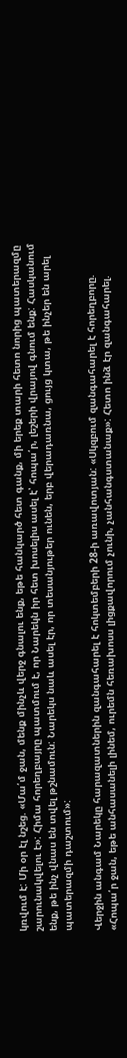կռվում է: Մի օր էլ նշեց. «Մա՛մ ջան, մենք մինչև վերջ գնալու ենք, եթե հանկարծ հետ գանք, մի երեք տարի հետո նորից պատերազմը շարունակվելու է»: Հիմա հորեղբայրը պատմում է, որ Նարեկն իր հետ խոսելիս ասել է՝ հոպա՛ր, լեշերի վրայով գնում ենք: Հասկանում ենք, թե ինչ վնաս են տվել թշնամուն: Նարեկս նաև ասել էր, որ տեսանյութեր ունեն, երբ վերադառնա, ցույց կտա, թե ինչեր են արել պատերազմի դաշտում»:

Վերջին անգամ Նարեկը հարազատներին զանգահարել է հոկտեմբերի 28-ի առավոտյան: «Սկզբում զանգահարել է հորեղբորը. «Հոպա՛ր ջան, եթե անհասանելի լինեմ, ուրեմն հեռախոսս լիցքավորում չունի, չանհանգստանաք»: Հետո ինձ էր զանգահարել.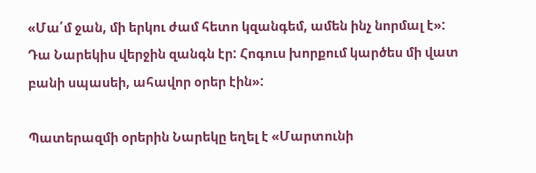«Մա՛մ ջան, մի երկու ժամ հետո կզանգեմ, ամեն ինչ նորմալ է»: Դա Նարեկիս վերջին զանգն էր: Հոգուս խորքում կարծես մի վատ բանի սպասեի, ահավոր օրեր էին»:

Պատերազմի օրերին Նարեկը եղել է «Մարտունի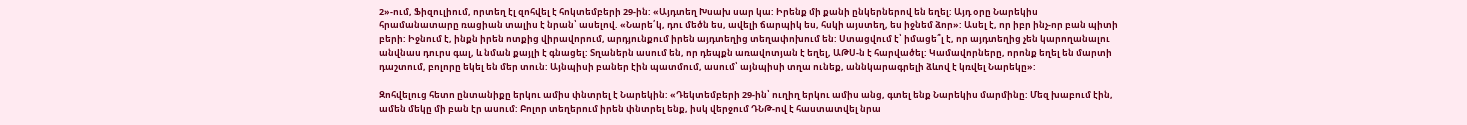2»-ում, Ֆիզուլիում, որտեղ էլ զոհվել է հոկտեմբերի 29-ին: «Այդտեղ Խսախ սար կա: Իրենք մի քանի ընկերներով են եղել: Այդ օրը Նարեկիս հրամանատարը ռացիան տալիս է նրան՝ ասելով. «Նարե՛կ, դու մեծն ես, ավելի ճարպիկ ես, հսկի այստեղ, ես իջնեմ ձոր»: Ասել է, որ իբր ինչ-որ բան պիտի բերի: Իջնում է, ինքն իրեն ոտքից վիրավորում, արդյունքում իրեն այդտեղից տեղափոխում են: Ստացվում է՝ իմացե՞լ է, որ այդտեղից չեն կարողանալու անվնաս դուրս գալ, և նման քայլի է գնացել: Տղաներն ասում են, որ դեպքն առավոտյան է եղել, ԱԹՍ-ն է հարվածել: Կամավորները, որոնք եղել են մարտի դաշտում, բոլորը եկել են մեր տուն: Այնպիսի բաներ էին պատմում, ասում՝ այնպիսի տղա ունեք, աննկարագրելի ձևով է կռվել Նարեկը»:

Զոհվելուց հետո ընտանիքը երկու ամիս փնտրել է Նարեկին: «Դեկտեմբերի 29-ին՝ ուղիղ երկու ամիս անց, գտել ենք Նարեկիս մարմինը: Մեզ խաբում էին, ամեն մեկը մի բան էր ասում: Բոլոր տեղերում իրեն փնտրել ենք, իսկ վերջում ԴՆԹ-ով է հաստատվել նրա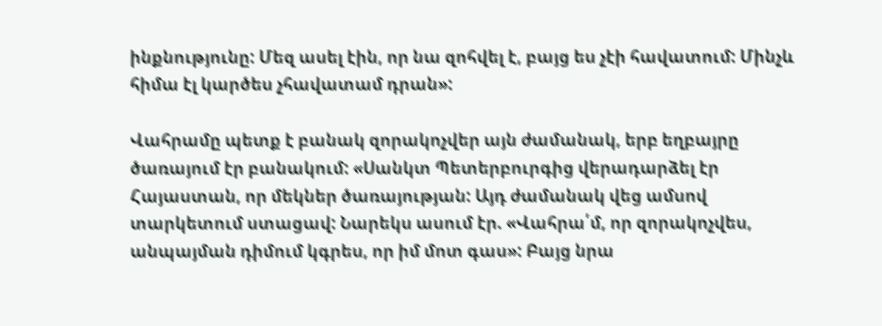ինքնությունը: Մեզ ասել էին, որ նա զոհվել է, բայց ես չէի հավատում: Մինչև հիմա էլ կարծես չհավատամ դրան»:

Վահրամը պետք է բանակ զորակոչվեր այն ժամանակ, երբ եղբայրը ծառայում էր բանակում: «Սանկտ Պետերբուրգից վերադարձել էր Հայաստան, որ մեկներ ծառայության: Այդ ժամանակ վեց ամսով տարկետում ստացավ: Նարեկս ասում էր. «Վահրա՛մ, որ զորակոչվես, անպայման դիմում կգրես, որ իմ մոտ գաս»: Բայց նրա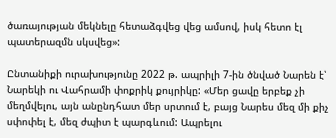ծառայության մեկնելը հետաձգվեց վեց ամսով, իսկ հետո էլ պատերազմն սկսվեց»:

Ընտանիքի ուրախությունը 2022 թ. ապրիլի 7-ին ծնված Նարեն է՝ Նարեկի ու Վահրամի փոքրիկ քույրիկը: «Մեր ցավը երբեք չի մեղմվելու, այն անընդհատ մեր սրտում է, բայց Նարես մեզ մի քիչ սփոփել է, մեզ ժպիտ է պարգևում: Ապրելու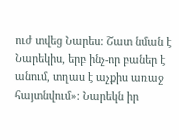ուժ տվեց Նարես: Շատ նման է Նարեկիս, երբ ինչ-որ բաներ է անում, տղաս է աչքիս առաջ հայտնվում»: Նարեկն իր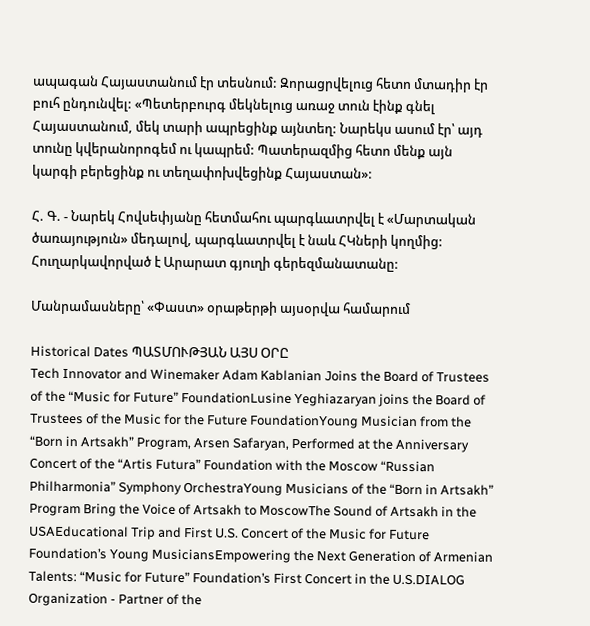ապագան Հայաստանում էր տեսնում: Զորացրվելուց հետո մտադիր էր բուհ ընդունվել: «Պետերբուրգ մեկնելուց առաջ տուն էինք գնել Հայաստանում, մեկ տարի ապրեցինք այնտեղ: Նարեկս ասում էր՝ այդ տունը կվերանորոգեմ ու կապրեմ: Պատերազմից հետո մենք այն կարգի բերեցինք ու տեղափոխվեցինք Հայաստան»:

Հ. Գ. - Նարեկ Հովսեփյանը հետմահու պարգևատրվել է «Մարտական ծառայություն» մեդալով, պարգևատրվել է նաև ՀԿների կողմից: Հուղարկավորված է Արարատ գյուղի գերեզմանատանը:

Մանրամասները՝ «Փաստ» օրաթերթի այսօրվա համարում

Historical Dates ՊԱՏՄՈՒԹՅԱՆ ԱՅՍ ՕՐԸ
Tech Innovator and Winemaker Adam Kablanian Joins the Board of Trustees of the “Music for Future” FoundationLusine Yeghiazaryan joins the Board of Trustees of the Music for the Future FoundationYoung Musician from the “Born in Artsakh” Program, Arsen Safaryan, Performed at the Anniversary Concert of the “Artis Futura” Foundation with the Moscow “Russian Philharmonia” Symphony OrchestraYoung Musicians of the “Born in Artsakh” Program Bring the Voice of Artsakh to MoscowThe Sound of Artsakh in the USAEducational Trip and First U.S. Concert of the Music for Future Foundation’s Young MusiciansEmpowering the Next Generation of Armenian Talents: “Music for Future” Foundation’s First Concert in the U.S.DIALOG Organization - Partner of the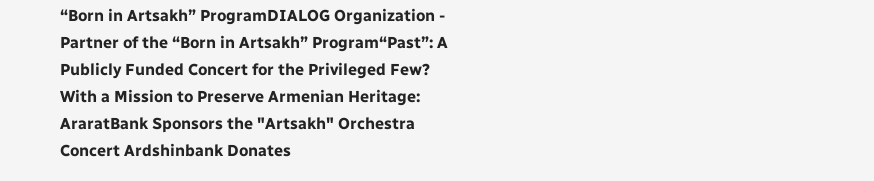“Born in Artsakh” ProgramDIALOG Organization - Partner of the “Born in Artsakh” Program“Past”: A Publicly Funded Concert for the Privileged Few? With a Mission to Preserve Armenian Heritage: AraratBank Sponsors the "Artsakh" Orchestra Concert Ardshinbank Donates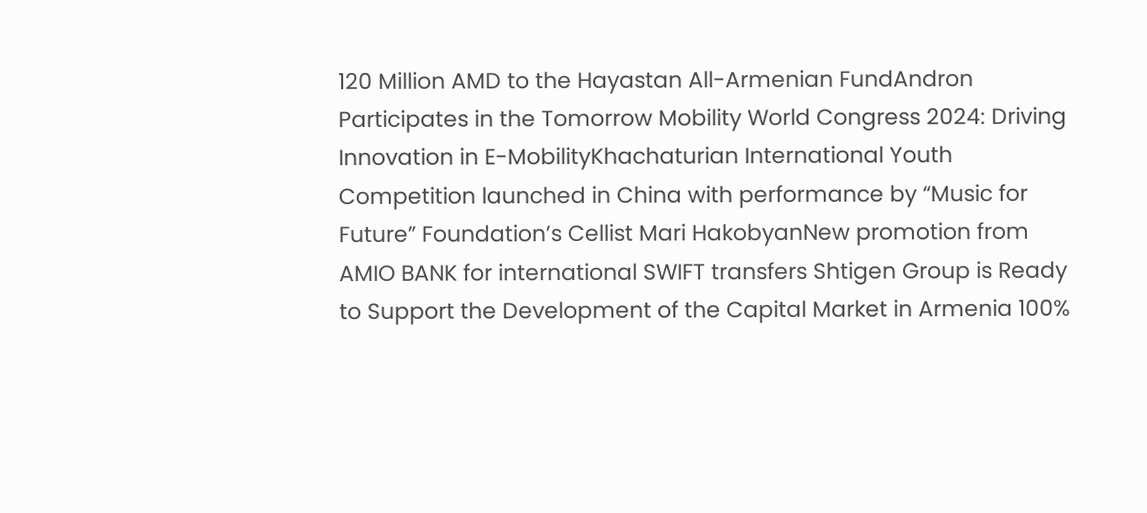120 Million AMD to the Hayastan All-Armenian FundAndron Participates in the Tomorrow Mobility World Congress 2024: Driving Innovation in E-MobilityKhachaturian International Youth Competition launched in China with performance by “Music for Future” Foundation’s Cellist Mari HakobyanNew promotion from AMIO BANK for international SWIFT transfers Shtigen Group is Ready to Support the Development of the Capital Market in Armenia 100%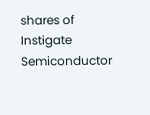shares of Instigate Semiconductor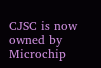CJSC is now owned by Microchip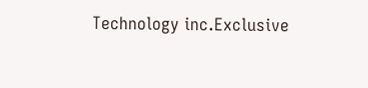Technology inc.Exclusive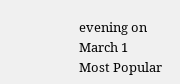evening on March 1
Most Popular